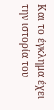Και το έγκλημα έχει την ιστορία του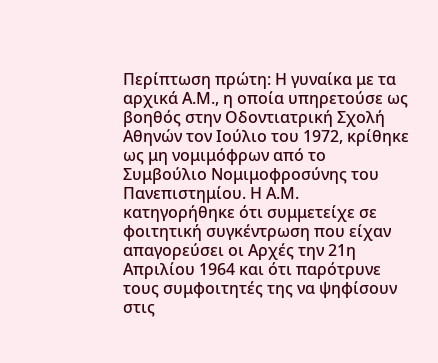Περίπτωση πρώτη: Η γυναίκα με τα αρχικά Α.Μ., η οποία υπηρετούσε ως βοηθός στην Οδοντιατρική Σχολή Αθηνών τον Ιούλιο του 1972, κρίθηκε ως μη νομιμόφρων από το Συμβούλιο Νομιμοφροσύνης του Πανεπιστημίου. Η Α.Μ. κατηγορήθηκε ότι συμμετείχε σε φοιτητική συγκέντρωση που είχαν απαγορεύσει οι Αρχές την 21η Απριλίου 1964 και ότι παρότρυνε τους συμφοιτητές της να ψηφίσουν στις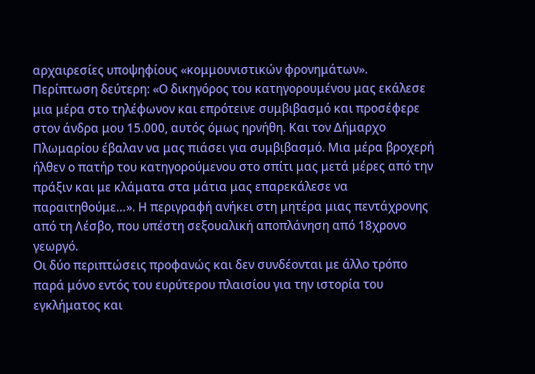αρχαιρεσίες υποψηφίους «κομμουνιστικών φρονημάτων».
Περίπτωση δεύτερη: «Ο δικηγόρος του κατηγορουμένου μας εκάλεσε μια μέρα στο τηλέφωνον και επρότεινε συμβιβασμό και προσέφερε στον άνδρα μου 15.000, αυτός όμως ηρνήθη. Και τον Δήμαρχο Πλωμαρίου έβαλαν να μας πιάσει για συμβιβασμό. Μια μέρα βροχερή ήλθεν ο πατήρ του κατηγορούμενου στο σπίτι μας μετά μέρες από την πράξιν και με κλάματα στα μάτια μας επαρεκάλεσε να παραιτηθούμε…». Η περιγραφή ανήκει στη μητέρα μιας πεντάχρονης από τη Λέσβο, που υπέστη σεξουαλική αποπλάνηση από 18χρονο γεωργό.
Οι δύο περιπτώσεις προφανώς και δεν συνδέονται με άλλο τρόπο παρά μόνο εντός του ευρύτερου πλαισίου για την ιστορία του εγκλήματος και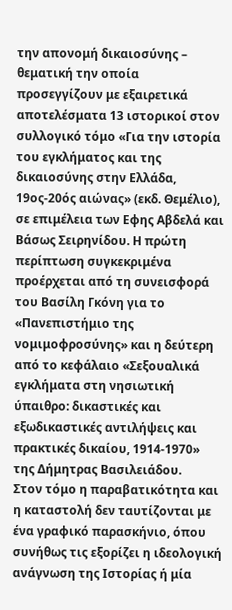την απονομή δικαιοσύνης – θεματική την οποία προσεγγίζουν με εξαιρετικά αποτελέσματα 13 ιστορικοί στον συλλογικό τόμο «Για την ιστορία του εγκλήματος και της δικαιοσύνης στην Ελλάδα, 19ος-20ός αιώνας» (εκδ. Θεμέλιο), σε επιμέλεια των Εφης Αβδελά και Βάσως Σειρηνίδου. Η πρώτη περίπτωση συγκεκριμένα προέρχεται από τη συνεισφορά του Βασίλη Γκόνη για το «Πανεπιστήμιο της νομιμοφροσύνης» και η δεύτερη από το κεφάλαιο «Σεξουαλικά εγκλήματα στη νησιωτική ύπαιθρο: δικαστικές και εξωδικαστικές αντιλήψεις και πρακτικές δικαίου, 1914-1970» της Δήμητρας Βασιλειάδου.
Στον τόμο η παραβατικότητα και η καταστολή δεν ταυτίζονται με ένα γραφικό παρασκήνιο, όπου συνήθως τις εξορίζει η ιδεολογική ανάγνωση της Ιστορίας ή μία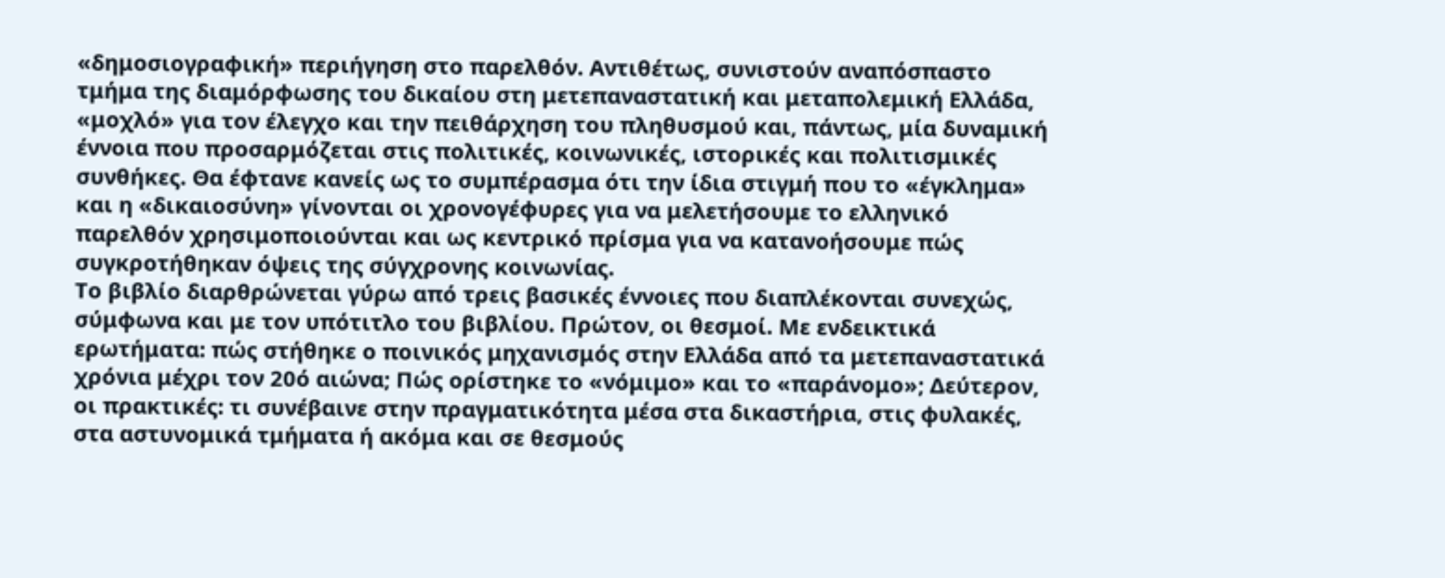«δημοσιογραφική» περιήγηση στο παρελθόν. Αντιθέτως, συνιστούν αναπόσπαστο τμήμα της διαμόρφωσης του δικαίου στη μετεπαναστατική και μεταπολεμική Ελλάδα, «μοχλό» για τον έλεγχο και την πειθάρχηση του πληθυσμού και, πάντως, μία δυναμική έννοια που προσαρμόζεται στις πολιτικές, κοινωνικές, ιστορικές και πολιτισμικές συνθήκες. Θα έφτανε κανείς ως το συμπέρασμα ότι την ίδια στιγμή που το «έγκλημα» και η «δικαιοσύνη» γίνονται οι χρονογέφυρες για να μελετήσουμε το ελληνικό παρελθόν χρησιμοποιούνται και ως κεντρικό πρίσμα για να κατανοήσουμε πώς συγκροτήθηκαν όψεις της σύγχρονης κοινωνίας.
Το βιβλίο διαρθρώνεται γύρω από τρεις βασικές έννοιες που διαπλέκονται συνεχώς, σύμφωνα και με τον υπότιτλο του βιβλίου. Πρώτον, οι θεσμοί. Με ενδεικτικά ερωτήματα: πώς στήθηκε ο ποινικός μηχανισμός στην Ελλάδα από τα μετεπαναστατικά χρόνια μέχρι τον 20ό αιώνα; Πώς ορίστηκε το «νόμιμο» και το «παράνομο»; Δεύτερον, οι πρακτικές: τι συνέβαινε στην πραγματικότητα μέσα στα δικαστήρια, στις φυλακές, στα αστυνομικά τμήματα ή ακόμα και σε θεσμούς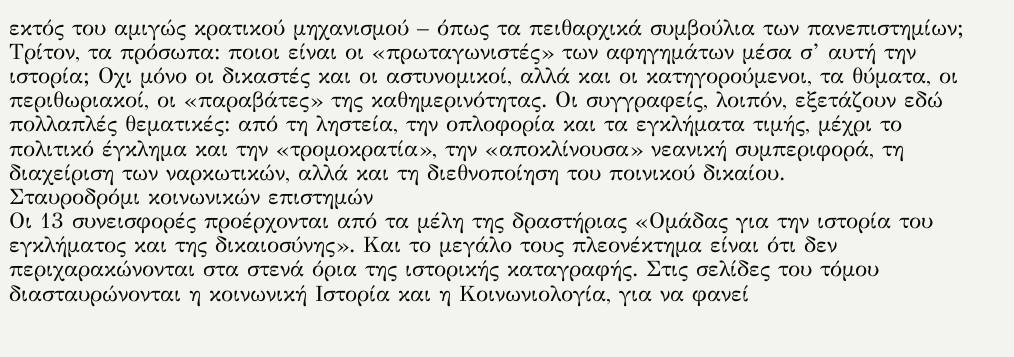εκτός του αμιγώς κρατικού μηχανισμού – όπως τα πειθαρχικά συμβούλια των πανεπιστημίων; Τρίτον, τα πρόσωπα: ποιοι είναι οι «πρωταγωνιστές» των αφηγημάτων μέσα σ’ αυτή την ιστορία; Οχι μόνο οι δικαστές και οι αστυνομικοί, αλλά και οι κατηγορούμενοι, τα θύματα, οι περιθωριακοί, οι «παραβάτες» της καθημερινότητας. Οι συγγραφείς, λοιπόν, εξετάζουν εδώ πολλαπλές θεματικές: από τη ληστεία, την οπλοφορία και τα εγκλήματα τιμής, μέχρι το πολιτικό έγκλημα και την «τρομοκρατία», την «αποκλίνουσα» νεανική συμπεριφορά, τη διαχείριση των ναρκωτικών, αλλά και τη διεθνοποίηση του ποινικού δικαίου.
Σταυροδρόμι κοινωνικών επιστημών
Οι 13 συνεισφορές προέρχονται από τα μέλη της δραστήριας «Ομάδας για την ιστορία του εγκλήματος και της δικαιοσύνης». Και το μεγάλο τους πλεονέκτημα είναι ότι δεν περιχαρακώνονται στα στενά όρια της ιστορικής καταγραφής. Στις σελίδες του τόμου διασταυρώνονται η κοινωνική Ιστορία και η Κοινωνιολογία, για να φανεί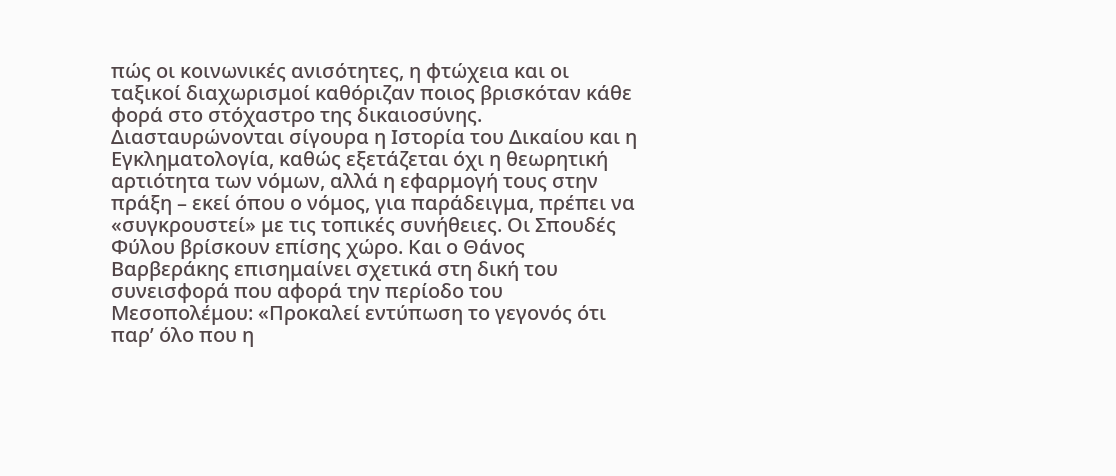πώς οι κοινωνικές ανισότητες, η φτώχεια και οι ταξικοί διαχωρισμοί καθόριζαν ποιος βρισκόταν κάθε φορά στο στόχαστρο της δικαιοσύνης. Διασταυρώνονται σίγουρα η Ιστορία του Δικαίου και η Εγκληματολογία, καθώς εξετάζεται όχι η θεωρητική αρτιότητα των νόμων, αλλά η εφαρμογή τους στην πράξη – εκεί όπου ο νόμος, για παράδειγμα, πρέπει να «συγκρουστεί» με τις τοπικές συνήθειες. Οι Σπουδές Φύλου βρίσκουν επίσης χώρο. Και ο Θάνος Βαρβεράκης επισημαίνει σχετικά στη δική του συνεισφορά που αφορά την περίοδο του Μεσοπολέμου: «Προκαλεί εντύπωση το γεγονός ότι παρ’ όλο που η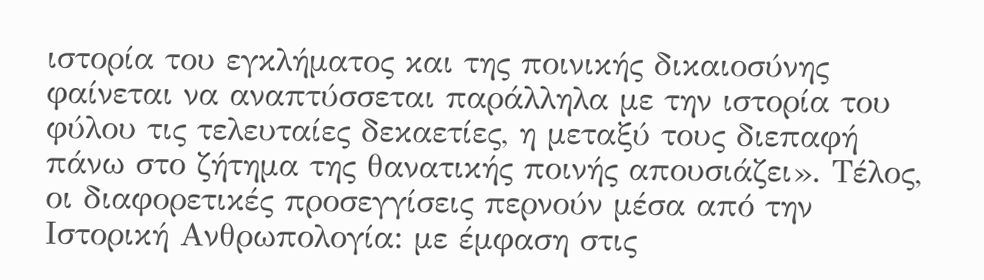ιστορία του εγκλήματος και της ποινικής δικαιοσύνης φαίνεται να αναπτύσσεται παράλληλα με την ιστορία του φύλου τις τελευταίες δεκαετίες, η μεταξύ τους διεπαφή πάνω στο ζήτημα της θανατικής ποινής απουσιάζει». Τέλος, οι διαφορετικές προσεγγίσεις περνούν μέσα από την Ιστορική Ανθρωπολογία: με έμφαση στις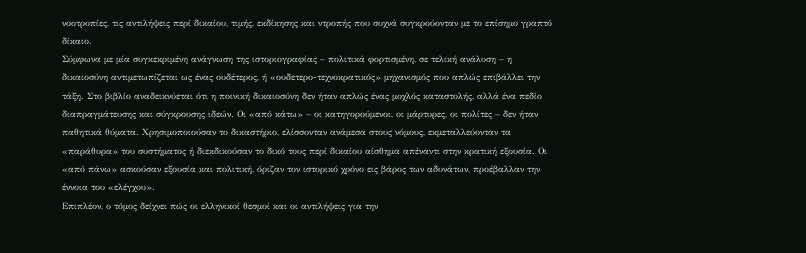νοοτροπίες, τις αντιλήψεις περί δικαίου, τιμής, εκδίκησης και ντροπής που συχνά συγκρούονταν με το επίσημο γραπτό δίκαιο.
Σύμφωνα με μία συγκεκριμένη ανάγνωση της ιστοριογραφίας – πολιτικά φορτισμένη, σε τελική ανάλυση – η δικαιοσύνη αντιμετωπίζεται ως ένας ουδέτερος, ή «ουδετερο-τεχνοκρατικός» μηχανισμός που απλώς επιβάλλει την τάξη. Στο βιβλίο αναδεικνύεται ότι η ποινική δικαιοσύνη δεν ήταν απλώς ένας μοχλός καταστολής, αλλά ένα πεδίο διαπραγμάτευσης και σύγκρουσης ιδεών. Οι «από κάτω» – οι κατηγορούμενοι, οι μάρτυρες, οι πολίτες – δεν ήταν παθητικά θύματα. Χρησιμοποιούσαν το δικαστήριο, ελίσσονταν ανάμεσα στους νόμους, εκμεταλλεύονταν τα «παράθυρα» του συστήματος ή διεκδικούσαν το δικό τους περί δικαίου αίσθημα απέναντι στην κρατική εξουσία. Οι «από πάνω» ασκούσαν εξουσία και πολιτική, όριζαν τον ιστορικό χρόνο εις βάρος των αδυνάτων, προέβαλλαν την έννοια του «ελέγχου».
Επιπλέον, ο τόμος δείχνει πώς οι ελληνικοί θεσμοί και οι αντιλήψεις για την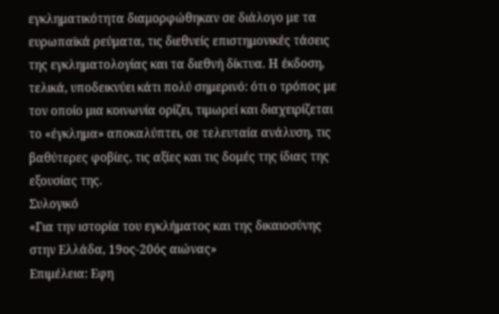εγκληματικότητα διαμορφώθηκαν σε διάλογο με τα ευρωπαϊκά ρεύματα, τις διεθνείς επιστημονικές τάσεις της εγκληματολογίας και τα διεθνή δίκτυα. Η έκδοση, τελικά, υποδεικνύει κάτι πολύ σημερινό: ότι ο τρόπος με τον οποίο μια κοινωνία ορίζει, τιμωρεί και διαχειρίζεται το «έγκλημα» αποκαλύπτει, σε τελευταία ανάλυση, τις βαθύτερες φοβίες, τις αξίες και τις δομές της ίδιας της εξουσίας της.
Συλογικό
«Για την ιστορία του εγκλήματος και της δικαιοσύνης στην Ελλάδα, 19ος-20ός αιώνας»
Επιμέλεια: Εφη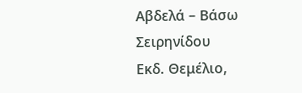Αβδελά – Βάσω Σειρηνίδου
Εκδ. Θεμέλιο,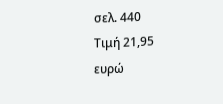σελ. 440
Τιμή 21,95 ευρώ